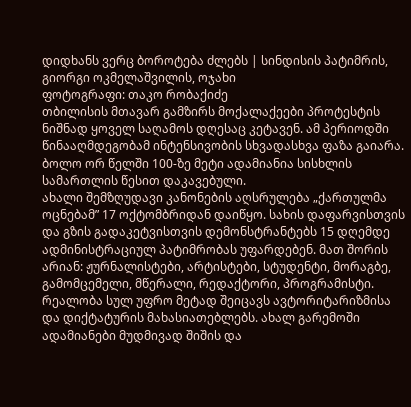დიდხანს ვერც ბოროტება ძლებს | სინდისის პატიმრის, გიორგი ოკმელაშვილის, ოჯახი
ფოტოგრაფი: თაკო რობაქიძე
თბილისის მთავარ გამზირს მოქალაქეები პროტესტის ნიშნად ყოველ საღამოს დღესაც კეტავენ. ამ პერიოდში წინააღმდეგობამ ინტენსივობის სხვადასხვა ფაზა გაიარა. ბოლო ორ წელში 100-ზე მეტი ადამიანია სისხლის სამართლის წესით დაკავებული.
ახალი შემზღუდავი კანონების აღსრულება „ქართულმა ოცნებამ” 17 ოქტომბრიდან დაიწყო. სახის დაფარვისთვის და გზის გადაკეტვისთვის დემონსტრანტებს 15 დღემდე ადმინისტრაციულ პატიმრობას უფარდებენ. მათ შორის არიან: ჟურნალისტები, არტისტები, სტუდენტი, მორაგბე, გამომცემელი, მწერალი, რედაქტორი, პროგრამისტი.
რეალობა სულ უფრო მეტად შეიცავს ავტორიტარიზმისა და დიქტატურის მახასიათებლებს. ახალ გარემოში ადამიანები მუდმივად შიშის და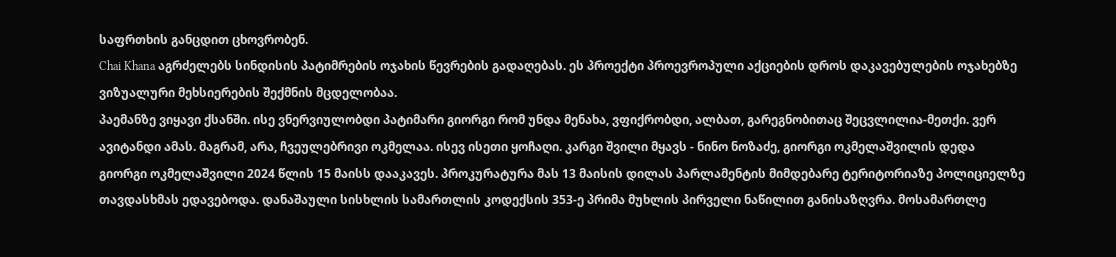საფრთხის განცდით ცხოვრობენ.
Chai Khana აგრძელებს სინდისის პატიმრების ოჯახის წევრების გადაღებას. ეს პროექტი პროევროპული აქციების დროს დაკავებულების ოჯახებზე ვიზუალური მეხსიერების შექმნის მცდელობაა.
პაემანზე ვიყავი ქსანში. ისე ვნერვიულობდი პატიმარი გიორგი რომ უნდა მენახა, ვფიქრობდი, ალბათ, გარეგნობითაც შეცვლილია-მეთქი. ვერ ავიტანდი ამას. მაგრამ, არა, ჩვეულებრივი ოკმელაა. ისევ ისეთი ყოჩაღი. კარგი შვილი მყავს - ნინო ნოზაძე, გიორგი ოკმელაშვილის დედა
გიორგი ოკმელაშვილი 2024 წლის 15 მაისს დააკავეს. პროკურატურა მას 13 მაისის დილას პარლამენტის მიმდებარე ტერიტორიაზე პოლიციელზე თავდასხმას ედავებოდა. დანაშაული სისხლის სამართლის კოდექსის 353-ე პრიმა მუხლის პირველი ნაწილით განისაზღვრა. მოსამართლე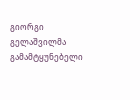გიორგი გელაშვილმა გამამტყუნებელი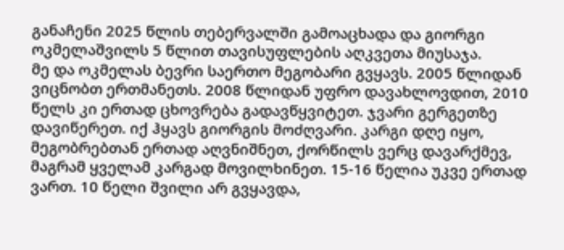განაჩენი 2025 წლის თებერვალში გამოაცხადა და გიორგი ოკმელაშვილს 5 წლით თავისუფლების აღკვეთა მიუსაჯა.
მე და ოკმელას ბევრი საერთო მეგობარი გვყავს. 2005 წლიდან ვიცნობთ ერთმანეთს. 2008 წლიდან უფრო დავახლოვდით, 2010 წელს კი ერთად ცხოვრება გადავწყვიტეთ. ჯვარი გერგეთზე დავიწერეთ. იქ ჰყავს გიორგის მოძღვარი. კარგი დღე იყო, მეგობრებთან ერთად აღვნიშნეთ, ქორწილს ვერც დავარქმევ, მაგრამ ყველამ კარგად მოვილხინეთ. 15-16 წელია უკვე ერთად ვართ. 10 წელი შვილი არ გვყავდა,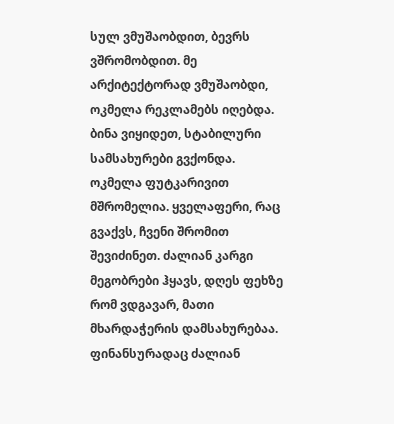სულ ვმუშაობდით, ბევრს ვშრომობდით. მე არქიტექტორად ვმუშაობდი, ოკმელა რეკლამებს იღებდა. ბინა ვიყიდეთ, სტაბილური სამსახურები გვქონდა. ოკმელა ფუტკარივით მშრომელია. ყველაფერი, რაც გვაქვს, ჩვენი შრომით შევიძინეთ. ძალიან კარგი მეგობრები ჰყავს, დღეს ფეხზე რომ ვდგავარ, მათი მხარდაჭერის დამსახურებაა. ფინანსურადაც ძალიან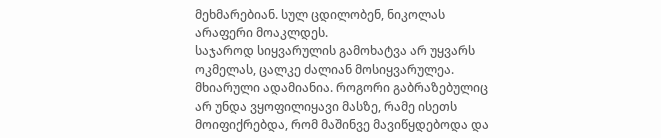მეხმარებიან. სულ ცდილობენ, ნიკოლას არაფერი მოაკლდეს.
საჯაროდ სიყვარულის გამოხატვა არ უყვარს ოკმელას, ცალკე ძალიან მოსიყვარულეა. მხიარული ადამიანია. როგორი გაბრაზებულიც არ უნდა ვყოფილიყავი მასზე, რამე ისეთს მოიფიქრებდა, რომ მაშინვე მავიწყდებოდა და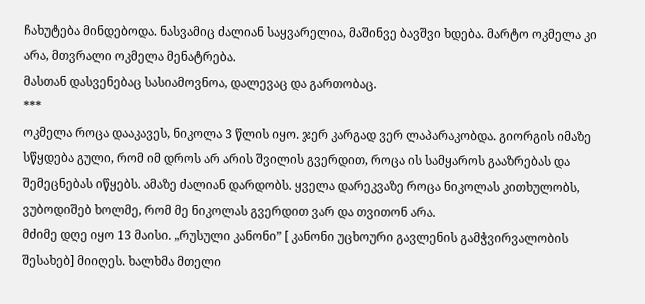ჩახუტება მინდებოდა. ნასვამიც ძალიან საყვარელია, მაშინვე ბავშვი ხდება. მარტო ოკმელა კი არა, მთვრალი ოკმელა მენატრება.
მასთან დასვენებაც სასიამოვნოა, დალევაც და გართობაც.
***
ოკმელა როცა დააკავეს, ნიკოლა 3 წლის იყო. ჯერ კარგად ვერ ლაპარაკობდა. გიორგის იმაზე სწყდება გული, რომ იმ დროს არ არის შვილის გვერდით, როცა ის სამყაროს გააზრებას და შემეცნებას იწყებს. ამაზე ძალიან დარდობს. ყველა დარეკვაზე როცა ნიკოლას კითხულობს, ვუბოდიშებ ხოლმე, რომ მე ნიკოლას გვერდით ვარ და თვითონ არა.
მძიმე დღე იყო 13 მაისი. „რუსული კანონი” [ კანონი უცხოური გავლენის გამჭვირვალობის შესახებ] მიიღეს. ხალხმა მთელი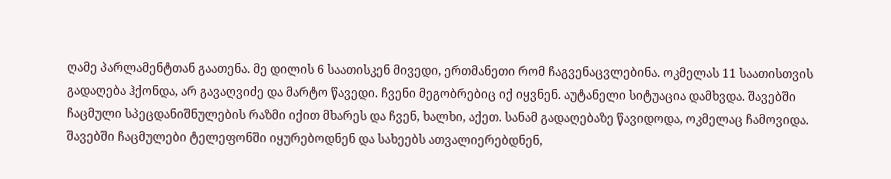ღამე პარლამენტთან გაათენა. მე დილის 6 საათისკენ მივედი, ერთმანეთი რომ ჩაგვენაცვლებინა. ოკმელას 11 საათისთვის გადაღება ჰქონდა, არ გავაღვიძე და მარტო წავედი. ჩვენი მეგობრებიც იქ იყვნენ. აუტანელი სიტუაცია დამხვდა. შავებში ჩაცმული სპეცდანიშნულების რაზმი იქით მხარეს და ჩვენ, ხალხი, აქეთ. სანამ გადაღებაზე წავიდოდა, ოკმელაც ჩამოვიდა. შავებში ჩაცმულები ტელეფონში იყურებოდნენ და სახეებს ათვალიერებდნენ,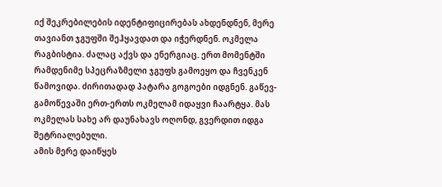იქ შეკრებილების იდენტიფიცირებას ახდენდნენ, მერე თავიანთ ჯგუფში შეჰყავდათ და იჭერდნენ. ოკმელა რაგბისტია. ძალაც აქვს და ენერგიაც. ერთ მომენტში რამდენიმე სპეცრაზმელი ჯგუფს გამოეყო და ჩვენკენ წამოვიდა. ძირითადად პატარა გოგოები იდგნენ. გაწევ-გამოწევაში ერთ-ერთს ოკმელამ იდაყვი ჩაარტყა. მას ოკმელას სახე არ დაუნახავს ოღონდ, გვერდით იდგა შეტრიალებული.
ამის მერე დაიწყეს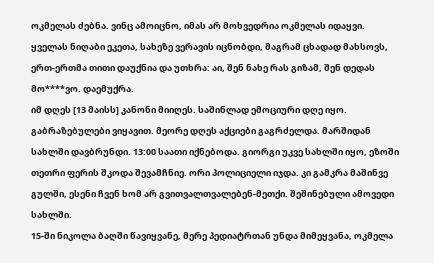ოკმელას ძებნა. ვინც ამოიცნო, იმას არ მოხვედრია ოკმელას იდაყვი.
ყველას ნიღაბი ეკეთა, სახეზე ვერავის იცნობდი, მაგრამ ცხადად მახსოვს, ერთ-ერთმა თითი დაუქნია და უთხრა: აი, შენ ნახე რას გიზამ, შენ დედას მო****ვო. დაემუქრა.
იმ დღეს [13 მაისს] კანონი მიიღეს. საშინლად ემოციური დღე იყო. გაბრაზებულები ვიყავით. მეორე დღეს აქციები გაგრძელდა. მარშიდან სახლში დავბრუნდი. 13:00 საათი იქნებოდა. გიორგი უკვე სახლში იყო, ეზოში თეთრი ფერის შკოდა შევამჩნიე. ორი პოლიციელი იჯდა. კი გამკრა მაშინვე გულში, ესენი ჩვენ ხომ არ გვითვალთვალებენ-მეთქი. შეშინებული ამოვედი სახლში.
15-ში ნიკოლა ბაღში წავიყვანე, მერე პედიატრთან უნდა მიმეყვანა, ოკმელა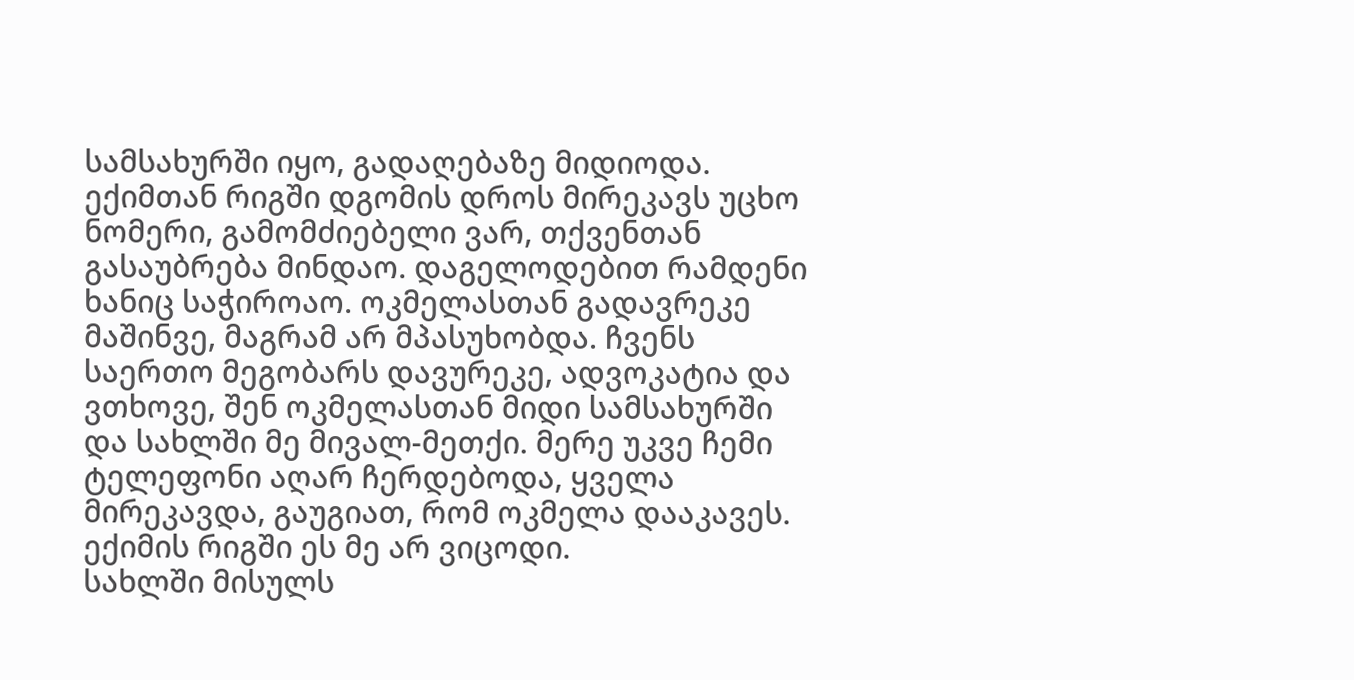სამსახურში იყო, გადაღებაზე მიდიოდა. ექიმთან რიგში დგომის დროს მირეკავს უცხო ნომერი, გამომძიებელი ვარ, თქვენთან გასაუბრება მინდაო. დაგელოდებით რამდენი ხანიც საჭიროაო. ოკმელასთან გადავრეკე მაშინვე, მაგრამ არ მპასუხობდა. ჩვენს საერთო მეგობარს დავურეკე, ადვოკატია და ვთხოვე, შენ ოკმელასთან მიდი სამსახურში და სახლში მე მივალ-მეთქი. მერე უკვე ჩემი ტელეფონი აღარ ჩერდებოდა, ყველა მირეკავდა, გაუგიათ, რომ ოკმელა დააკავეს. ექიმის რიგში ეს მე არ ვიცოდი.
სახლში მისულს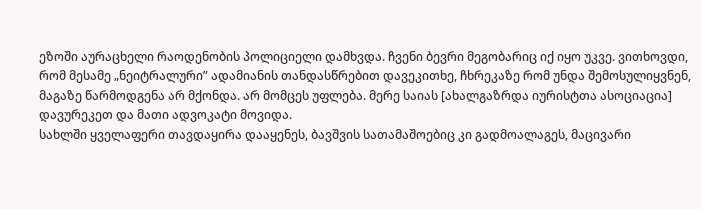ეზოში აურაცხელი რაოდენობის პოლიციელი დამხვდა. ჩვენი ბევრი მეგობარიც იქ იყო უკვე. ვითხოვდი, რომ მესამე „ნეიტრალური” ადამიანის თანდასწრებით დავეკითხე, ჩხრეკაზე რომ უნდა შემოსულიყვნენ, მაგაზე წარმოდგენა არ მქონდა. არ მომცეს უფლება. მერე საიას [ახალგაზრდა იურისტთა ასოციაცია] დავურეკეთ და მათი ადვოკატი მოვიდა.
სახლში ყველაფერი თავდაყირა დააყენეს, ბავშვის სათამაშოებიც კი გადმოალაგეს, მაცივარი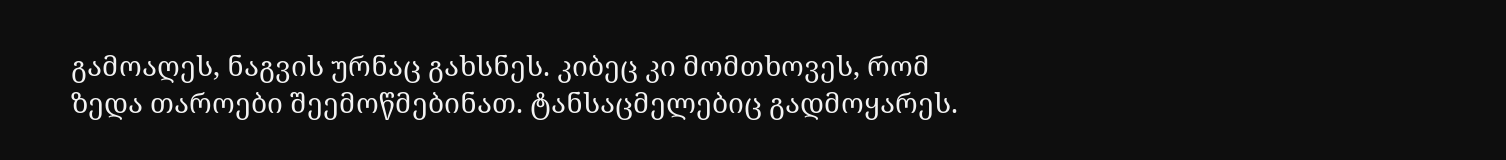გამოაღეს, ნაგვის ურნაც გახსნეს. კიბეც კი მომთხოვეს, რომ ზედა თაროები შეემოწმებინათ. ტანსაცმელებიც გადმოყარეს.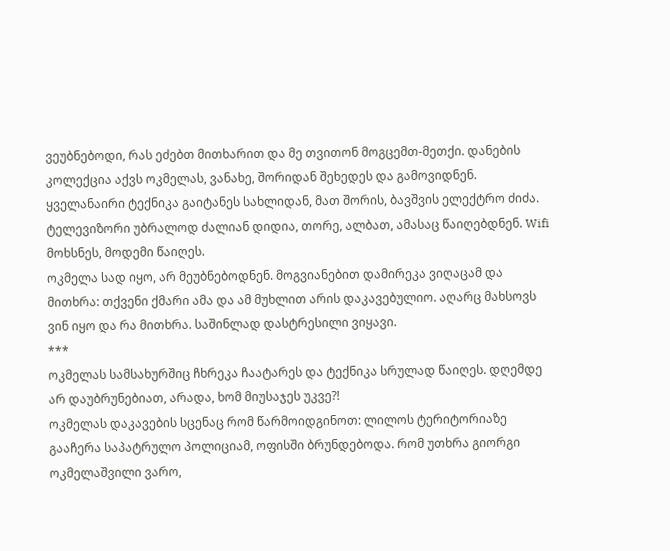ვეუბნებოდი, რას ეძებთ მითხარით და მე თვითონ მოგცემთ-მეთქი. დანების კოლექცია აქვს ოკმელას, ვანახე, შორიდან შეხედეს და გამოვიდნენ.
ყველანაირი ტექნიკა გაიტანეს სახლიდან, მათ შორის, ბავშვის ელექტრო ძიძა. ტელევიზორი უბრალოდ ძალიან დიდია, თორე, ალბათ, ამასაც წაიღებდნენ. Wifi მოხსნეს, მოდემი წაიღეს.
ოკმელა სად იყო, არ მეუბნებოდნენ. მოგვიანებით დამირეკა ვიღაცამ და მითხრა: თქვენი ქმარი ამა და ამ მუხლით არის დაკავებულიო. აღარც მახსოვს ვინ იყო და რა მითხრა. საშინლად დასტრესილი ვიყავი.
***
ოკმელას სამსახურშიც ჩხრეკა ჩაატარეს და ტექნიკა სრულად წაიღეს. დღემდე არ დაუბრუნებიათ, არადა, ხომ მიუსაჯეს უკვე?!
ოკმელას დაკავების სცენაც რომ წარმოიდგინოთ: ლილოს ტერიტორიაზე გააჩერა საპატრულო პოლიციამ, ოფისში ბრუნდებოდა. რომ უთხრა გიორგი ოკმელაშვილი ვარო,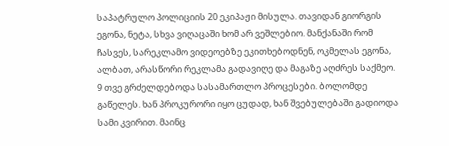საპატრულო პოლიციის 20 ეკიპაჟი მისულა. თავიდან გიორგის ეგონა, ნეტა, სხვა ვიღაცაში ხომ არ ვეშლებიო. მანქანაში რომ ჩასვეს, სარეკლამო ვიდეოებზე ეკითხებოდნენ, ოკმელას ეგონა, ალბათ, არასწორი რეკლამა გადავიღე და მაგაზე აღძრეს საქმეო.
9 თვე გრძელდებოდა სასამართლო პროცესები. ბოლომდე გაწელეს. ხან პროკურორი იყო ცუდად, ხან შვებულებაში გადიოდა სამი კვირით. მაინც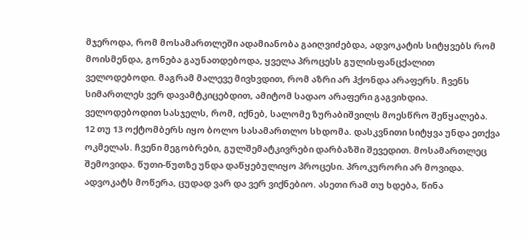მჯეროდა, რომ მოსამართლეში ადამიანობა გაიღვიძებდა, ადვოკატის სიტყვებს რომ მოისმენდა, გონება გაუნათდებოდა, ყველა პროცესს გულისფანცქალით ველოდებოდი. მაგრამ მალევე მივხვდით, რომ აზრი არ ჰქონდა არაფერს. ჩვენს სიმართლეს ვერ დავამტკიცებდით, ამიტომ სადაო არაფერი გაგვიხდია. ველოდებოდით სასჯელს, რომ, იქნებ, სალომე ზურაბიშვილს მოესწრო შეწყალება.
12 თუ 13 ოქტომბერს იყო ბოლო სასამართლო სხდომა. დასკვნითი სიტყვა უნდა ეთქვა ოკმელას. ჩვენი მეგობრები, გულშემატკივრები დარბაზში შევედით. მოსამართლეც შემოვიდა. წუთი-წუთზე უნდა დაწყებულიყო პროცესი. პროკურორი არ მოვიდა. ადვოკატს მოწერა, ცუდად ვარ და ვერ ვიქნებიო. ასეთი რამ თუ ხდება, წინა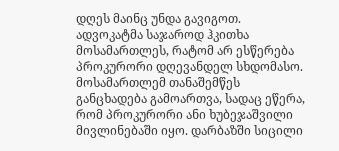დღეს მაინც უნდა გავიგოთ. ადვოკატმა საჯაროდ ჰკითხა მოსამართლეს, რატომ არ ესწერება პროკურორი დღევანდელ სხდომასო. მოსამართლემ თანაშემწეს განცხადება გამოართვა, სადაც ეწერა, რომ პროკურორი ანი ხუბეჯაშვილი მივლინებაში იყო. დარბაზში სიცილი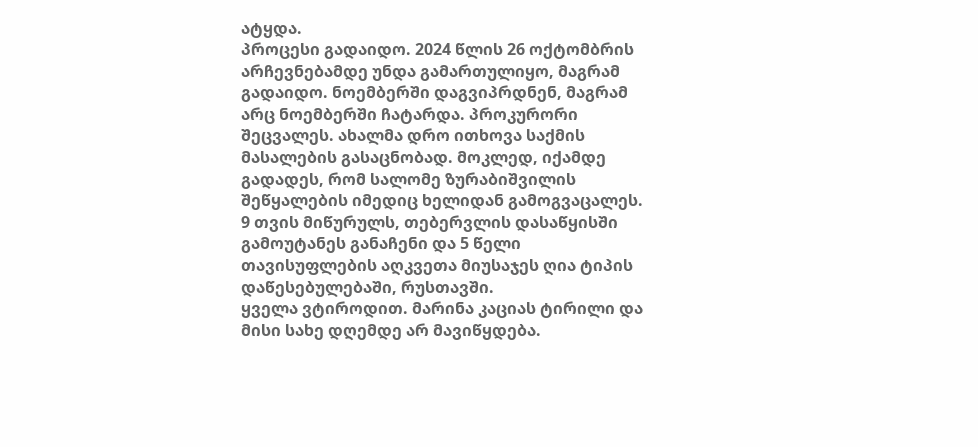ატყდა.
პროცესი გადაიდო. 2024 წლის 26 ოქტომბრის არჩევნებამდე უნდა გამართულიყო, მაგრამ გადაიდო. ნოემბერში დაგვიპრდნენ, მაგრამ არც ნოემბერში ჩატარდა. პროკურორი შეცვალეს. ახალმა დრო ითხოვა საქმის მასალების გასაცნობად. მოკლედ, იქამდე გადადეს, რომ სალომე ზურაბიშვილის შეწყალების იმედიც ხელიდან გამოგვაცალეს. 9 თვის მიწურულს, თებერვლის დასაწყისში გამოუტანეს განაჩენი და 5 წელი თავისუფლების აღკვეთა მიუსაჯეს ღია ტიპის დაწესებულებაში, რუსთავში.
ყველა ვტიროდით. მარინა კაციას ტირილი და მისი სახე დღემდე არ მავიწყდება.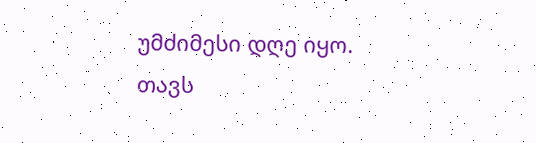უმძიმესი დღე იყო.
თავს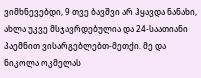ვიმხნევებდი, 9 თვე ბავშვი არ ჰყავდა ნანახი, ახლა უკვე მსჯავრდებულია და 24-საათიანი პაემნით ვისარგებლებთ-მეთქი. მე და ნიკოლა ოკმელას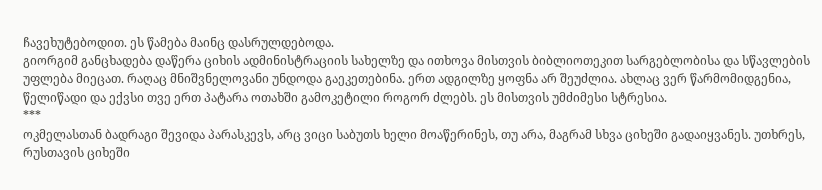ჩავეხუტებოდით. ეს წამება მაინც დასრულდებოდა.
გიორგიმ განცხადება დაწერა ციხის ადმინისტრაციის სახელზე და ითხოვა მისთვის ბიბლიოთეკით სარგებლობისა და სწავლების უფლება მიეცათ. რაღაც მნიშვნელოვანი უნდოდა გაეკეთებინა. ერთ ადგილზე ყოფნა არ შეუძლია. ახლაც ვერ წარმომიდგენია, წელიწადი და ექვსი თვე ერთ პატარა ოთახში გამოკეტილი როგორ ძლებს. ეს მისთვის უმძიმესი სტრესია.
***
ოკმელასთან ბადრაგი შევიდა პარასკევს, არც ვიცი საბუთს ხელი მოაწერინეს, თუ არა, მაგრამ სხვა ციხეში გადაიყვანეს. უთხრეს, რუსთავის ციხეში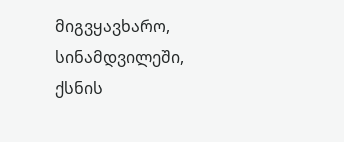მიგვყავხარო, სინამდვილეში, ქსნის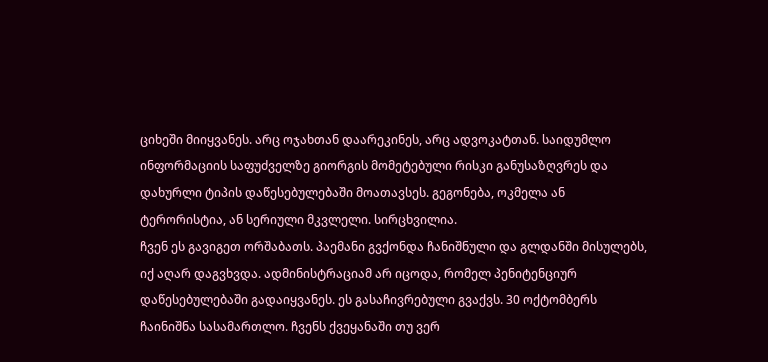ციხეში მიიყვანეს. არც ოჯახთან დაარეკინეს, არც ადვოკატთან. საიდუმლო ინფორმაციის საფუძველზე გიორგის მომეტებული რისკი განუსაზღვრეს და დახურლი ტიპის დაწესებულებაში მოათავსეს. გეგონება, ოკმელა ან ტერორისტია, ან სერიული მკვლელი. სირცხვილია.
ჩვენ ეს გავიგეთ ორშაბათს. პაემანი გვქონდა ჩანიშნული და გლდანში მისულებს, იქ აღარ დაგვხვდა. ადმინისტრაციამ არ იცოდა, რომელ პენიტენციურ დაწესებულებაში გადაიყვანეს. ეს გასაჩივრებული გვაქვს. 30 ოქტომბერს ჩაინიშნა სასამართლო. ჩვენს ქვეყანაში თუ ვერ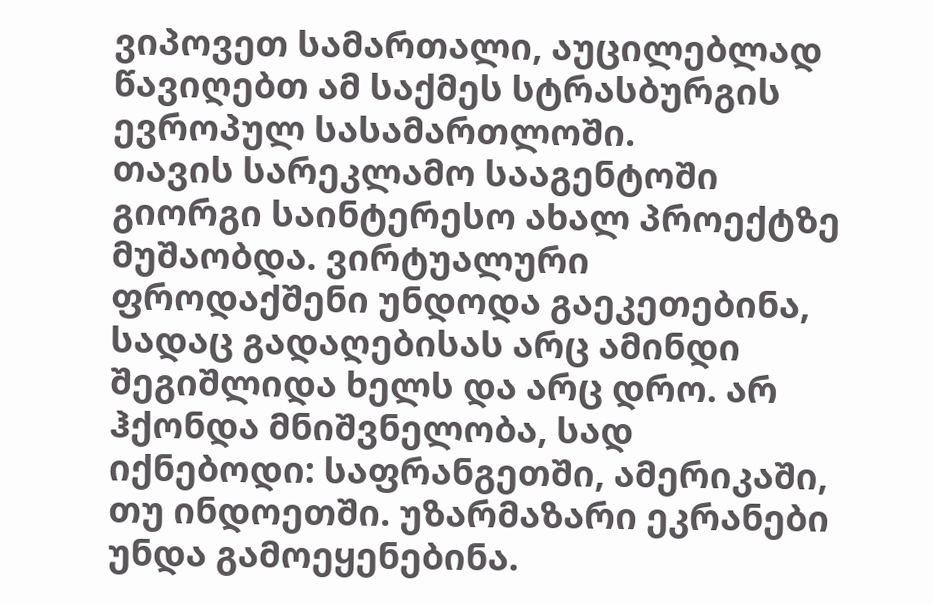ვიპოვეთ სამართალი, აუცილებლად წავიღებთ ამ საქმეს სტრასბურგის ევროპულ სასამართლოში.
თავის სარეკლამო სააგენტოში გიორგი საინტერესო ახალ პროექტზე მუშაობდა. ვირტუალური ფროდაქშენი უნდოდა გაეკეთებინა, სადაც გადაღებისას არც ამინდი შეგიშლიდა ხელს და არც დრო. არ ჰქონდა მნიშვნელობა, სად იქნებოდი: საფრანგეთში, ამერიკაში, თუ ინდოეთში. უზარმაზარი ეკრანები უნდა გამოეყენებინა.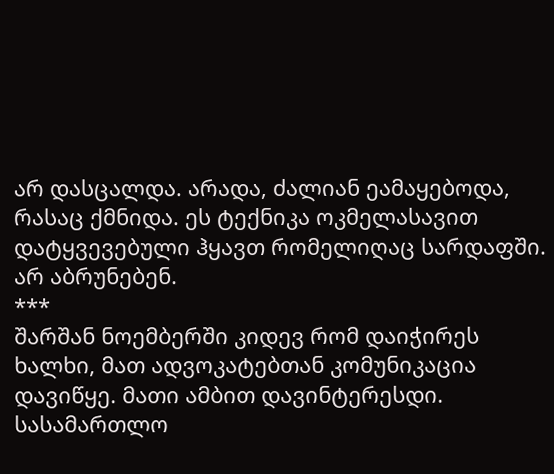არ დასცალდა. არადა, ძალიან ეამაყებოდა, რასაც ქმნიდა. ეს ტექნიკა ოკმელასავით დატყვევებული ჰყავთ რომელიღაც სარდაფში. არ აბრუნებენ.
***
შარშან ნოემბერში კიდევ რომ დაიჭირეს ხალხი, მათ ადვოკატებთან კომუნიკაცია დავიწყე. მათი ამბით დავინტერესდი. სასამართლო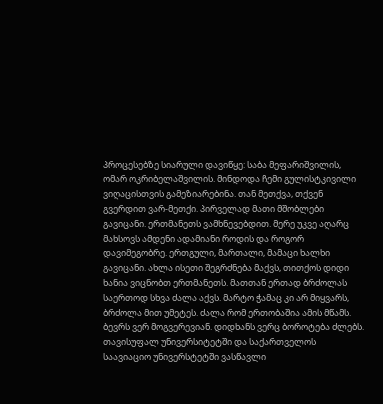პროცესებზე სიარული დავიწყე: საბა მეფარიშვილის, ომარ ოკრიბელაშვილის. მინდოდა ჩემი გულისტკივილი ვიღაცისთვის გამეზიარებინა. თან მეთქვა, თქვენ გვერდით ვარ-მეთქი. პირველად მათი მშობლები გავიცანი. ერთმანეთს ვამხნევებდით. მერე უკვე აღარც მახსოვს ამდენი ადამიანი როდის და როგორ დავიმეგობრე. ერთგული, მართალი, მამაცი ხალხი გავიცანი. ახლა ისეთი შეგრძნება მაქვს, თითქოს დიდი ხანია ვიცნობთ ერთმანეთს. მათთან ერთად ბრძოლას საერთოდ სხვა ძალა აქვს. მარტო ჭამაც კი არ მიყვარს, ბრძოლა მით უმეტეს. ძალა რომ ერთობაშია ამის მწამს. ბევრს ვერ მოგვერევიან. დიდხანს ვერც ბოროტება ძლებს.
თავისუფალ უნივერსიტეტში და საქართველოს საავიაციო უნივერსტეტში ვასწავლი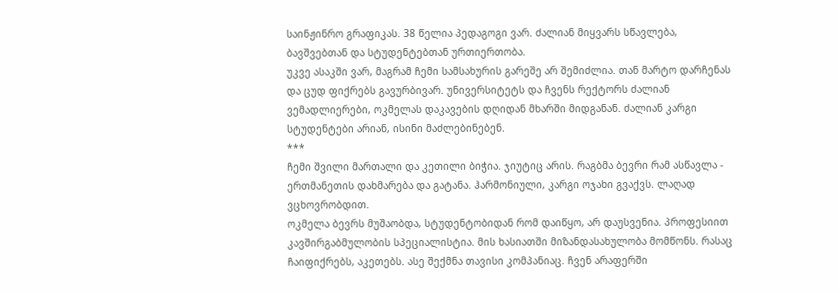საინჟინრო გრაფიკას. 38 წელია პედაგოგი ვარ. ძალიან მიყვარს სწავლება, ბავშვებთან და სტუდენტებთან ურთიერთობა.
უკვე ასაკში ვარ, მაგრამ ჩემი სამსახურის გარეშე არ შემიძლია. თან მარტო დარჩენას და ცუდ ფიქრებს გავურბივარ. უნივერსიტეტს და ჩვენს რექტორს ძალიან ვემადლიერები, ოკმელას დაკავების დღიდან მხარში მიდგანან. ძალიან კარგი სტუდენტები არიან, ისინი მაძლებინებენ.
***
ჩემი შვილი მართალი და კეთილი ბიჭია. ჯიუტიც არის. რაგბმა ბევრი რამ ასწავლა - ერთმანეთის დახმარება და გატანა. ჰარმონიული, კარგი ოჯახი გვაქვს. ლაღად ვცხოვრობდით.
ოკმელა ბევრს მუშაობდა, სტუდენტობიდან რომ დაიწყო, არ დაუსვენია. პროფესიით კავშირგაბმულობის სპეციალისტია. მის ხასიათში მიზანდასახულობა მომწონს. რასაც ჩაიფიქრებს, აკეთებს. ასე შექმნა თავისი კომპანიაც. ჩვენ არაფერში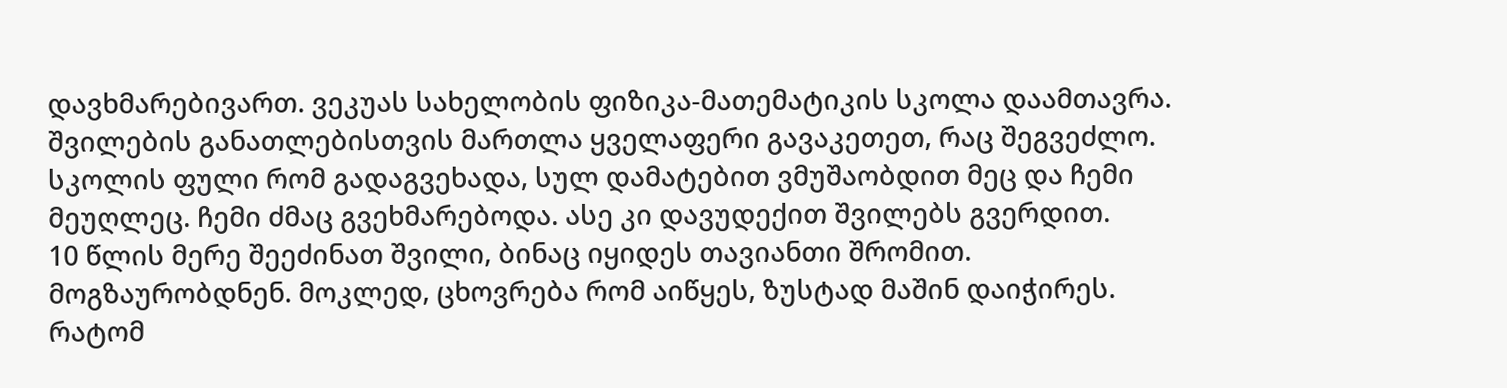დავხმარებივართ. ვეკუას სახელობის ფიზიკა-მათემატიკის სკოლა დაამთავრა. შვილების განათლებისთვის მართლა ყველაფერი გავაკეთეთ, რაც შეგვეძლო. სკოლის ფული რომ გადაგვეხადა, სულ დამატებით ვმუშაობდით მეც და ჩემი მეუღლეც. ჩემი ძმაც გვეხმარებოდა. ასე კი დავუდექით შვილებს გვერდით.
10 წლის მერე შეეძინათ შვილი, ბინაც იყიდეს თავიანთი შრომით. მოგზაურობდნენ. მოკლედ, ცხოვრება რომ აიწყეს, ზუსტად მაშინ დაიჭირეს. რატომ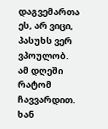დაგვემართა ეს, არ ვიცი, პასუხს ვერ ვპოულობ. ამ დღეში რატომ ჩავვარდით. ხან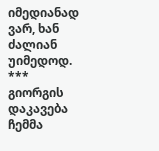იმედიანად ვარ, ხან ძალიან უიმედოდ.
***
გიორგის დაკავება ჩემმა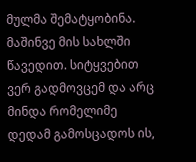მულმა შემატყობინა. მაშინვე მის სახლში წავედით. სიტყვებით ვერ გადმოვცემ და არც მინდა რომელიმე დედამ გამოსცადოს ის,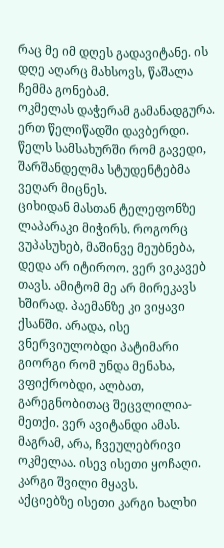რაც მე იმ დღეს გადავიტანე. ის დღე აღარც მახსოვს, წაშალა ჩემმა გონებამ.
ოკმელას დაჭერამ გამანადგურა. ერთ წელიწადში დავბერდი. წელს სამსახურში რომ გავედი, შარშანდელმა სტუდენტებმა ვეღარ მიცნეს.
ციხიდან მასთან ტელეფონზე ლაპარაკი მიჭირს. როგორც ვუპასუხებ, მაშინვე მეუბნება, დედა არ იტიროო. ვერ ვიკავებ თავს. ამიტომ მე არ მირეკავს ხშირად. პაემანზე კი ვიყავი ქსანში. არადა, ისე ვნერვიულობდი პატიმარი გიორგი რომ უნდა მენახა, ვფიქრობდი, ალბათ, გარეგნობითაც შეცვლილია-მეთქი. ვერ ავიტანდი ამას. მაგრამ, არა, ჩვეულებრივი ოკმელაა. ისევ ისეთი ყოჩაღი. კარგი შვილი მყავს.
აქციებზე ისეთი კარგი ხალხი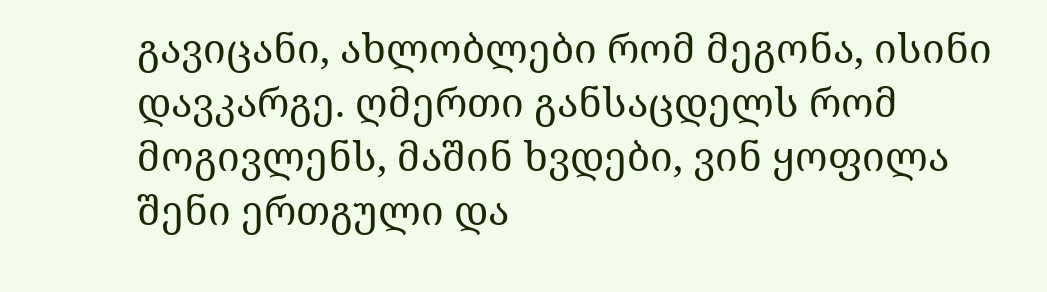გავიცანი, ახლობლები რომ მეგონა, ისინი დავკარგე. ღმერთი განსაცდელს რომ მოგივლენს, მაშინ ხვდები, ვინ ყოფილა შენი ერთგული და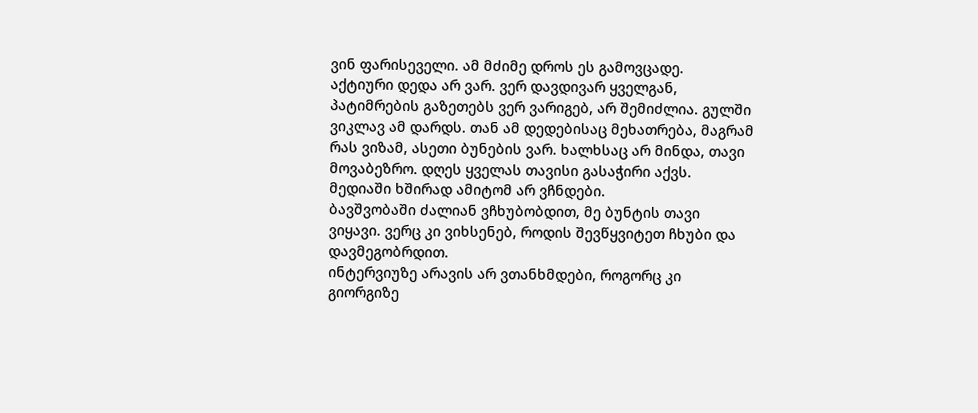ვინ ფარისეველი. ამ მძიმე დროს ეს გამოვცადე.
აქტიური დედა არ ვარ. ვერ დავდივარ ყველგან, პატიმრების გაზეთებს ვერ ვარიგებ, არ შემიძლია. გულში ვიკლავ ამ დარდს. თან ამ დედებისაც მეხათრება, მაგრამ რას ვიზამ, ასეთი ბუნების ვარ. ხალხსაც არ მინდა, თავი მოვაბეზრო. დღეს ყველას თავისი გასაჭირი აქვს. მედიაში ხშირად ამიტომ არ ვჩნდები.
ბავშვობაში ძალიან ვჩხუბობდით, მე ბუნტის თავი ვიყავი. ვერც კი ვიხსენებ, როდის შევწყვიტეთ ჩხუბი და დავმეგობრდით.
ინტერვიუზე არავის არ ვთანხმდები, როგორც კი გიორგიზე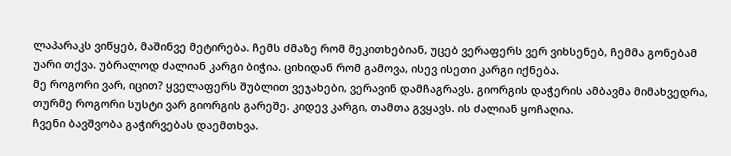ლაპარაკს ვიწყებ, მაშინვე მეტირება. ჩემს ძმაზე რომ მეკითხებიან, უცებ ვერაფერს ვერ ვიხსენებ, ჩემმა გონებამ უარი თქვა. უბრალოდ ძალიან კარგი ბიჭია. ციხიდან რომ გამოვა, ისევ ისეთი კარგი იქნება.
მე როგორი ვარ, იცით? ყველაფერს შუბლით ვეჯახები, ვერავინ დამჩაგრავს. გიორგის დაჭერის ამბავმა მიმახვედრა, თურმე როგორი სუსტი ვარ გიორგის გარეშე. კიდევ კარგი, თამთა გვყავს. ის ძალიან ყოჩაღია.
ჩვენი ბავშვობა გაჭირვებას დაემთხვა.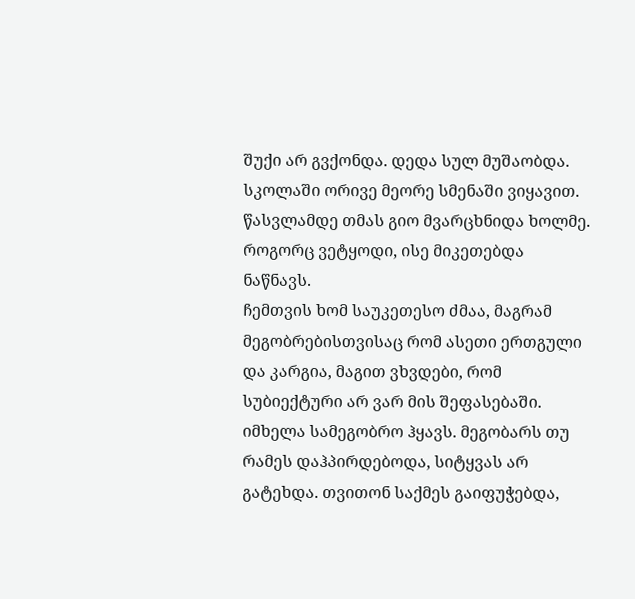შუქი არ გვქონდა. დედა სულ მუშაობდა. სკოლაში ორივე მეორე სმენაში ვიყავით. წასვლამდე თმას გიო მვარცხნიდა ხოლმე. როგორც ვეტყოდი, ისე მიკეთებდა ნაწნავს.
ჩემთვის ხომ საუკეთესო ძმაა, მაგრამ მეგობრებისთვისაც რომ ასეთი ერთგული და კარგია, მაგით ვხვდები, რომ სუბიექტური არ ვარ მის შეფასებაში. იმხელა სამეგობრო ჰყავს. მეგობარს თუ რამეს დაჰპირდებოდა, სიტყვას არ გატეხდა. თვითონ საქმეს გაიფუჭებდა,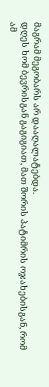მაგრამ მეგობარს არ დააღალატებდა.
დღეს ხომ ბევრისგან გაგიგიათ, მათ შორის პატიმრის ოჯახებისგან, რომ ამ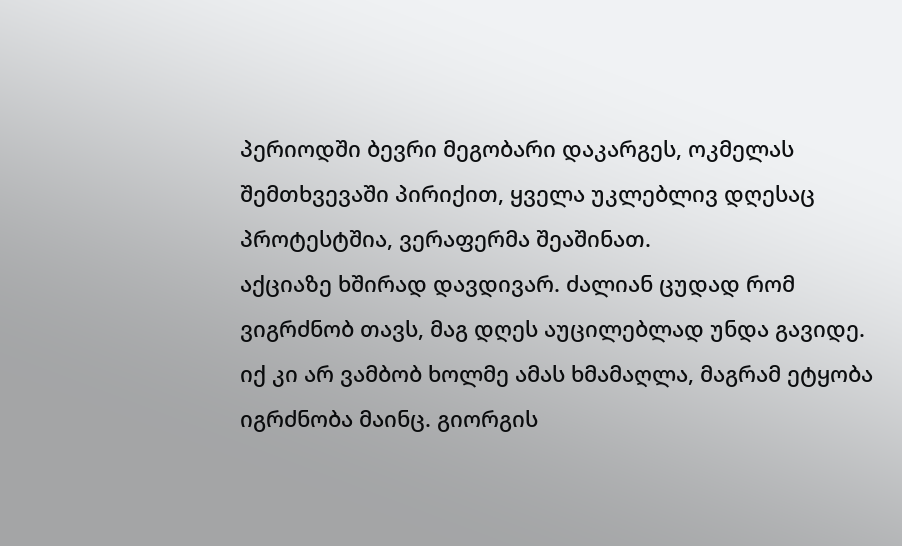პერიოდში ბევრი მეგობარი დაკარგეს, ოკმელას შემთხვევაში პირიქით, ყველა უკლებლივ დღესაც პროტესტშია, ვერაფერმა შეაშინათ.
აქციაზე ხშირად დავდივარ. ძალიან ცუდად რომ ვიგრძნობ თავს, მაგ დღეს აუცილებლად უნდა გავიდე. იქ კი არ ვამბობ ხოლმე ამას ხმამაღლა, მაგრამ ეტყობა იგრძნობა მაინც. გიორგის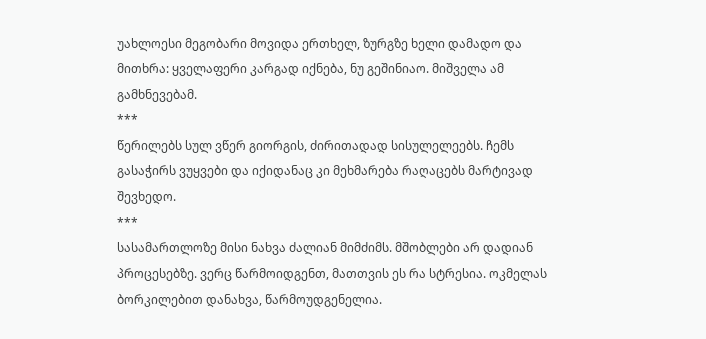უახლოესი მეგობარი მოვიდა ერთხელ, ზურგზე ხელი დამადო და მითხრა: ყველაფერი კარგად იქნება, ნუ გეშინიაო. მიშველა ამ გამხნევებამ.
***
წერილებს სულ ვწერ გიორგის, ძირითადად სისულელეებს. ჩემს გასაჭირს ვუყვები და იქიდანაც კი მეხმარება რაღაცებს მარტივად შევხედო.
***
სასამართლოზე მისი ნახვა ძალიან მიმძიმს. მშობლები არ დადიან პროცესებზე. ვერც წარმოიდგენთ, მათთვის ეს რა სტრესია. ოკმელას ბორკილებით დანახვა, წარმოუდგენელია.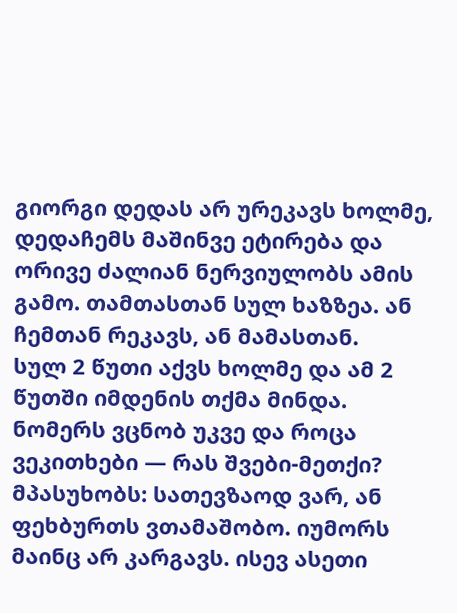გიორგი დედას არ ურეკავს ხოლმე, დედაჩემს მაშინვე ეტირება და ორივე ძალიან ნერვიულობს ამის გამო. თამთასთან სულ ხაზზეა. ან ჩემთან რეკავს, ან მამასთან.
სულ 2 წუთი აქვს ხოლმე და ამ 2 წუთში იმდენის თქმა მინდა. ნომერს ვცნობ უკვე და როცა ვეკითხები — რას შვები-მეთქი? მპასუხობს: სათევზაოდ ვარ, ან ფეხბურთს ვთამაშობო. იუმორს მაინც არ კარგავს. ისევ ასეთი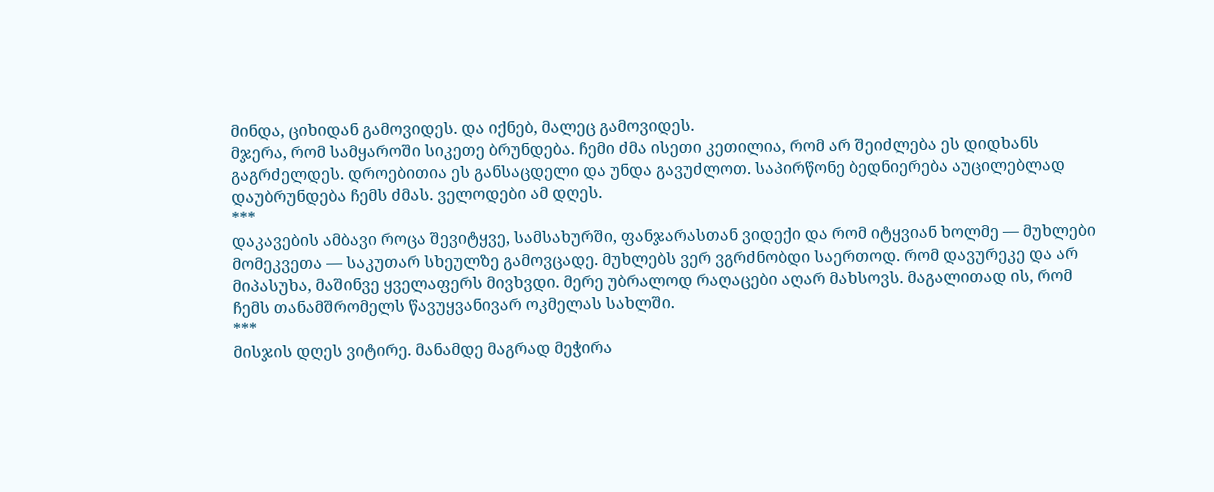მინდა, ციხიდან გამოვიდეს. და იქნებ, მალეც გამოვიდეს.
მჯერა, რომ სამყაროში სიკეთე ბრუნდება. ჩემი ძმა ისეთი კეთილია, რომ არ შეიძლება ეს დიდხანს გაგრძელდეს. დროებითია ეს განსაცდელი და უნდა გავუძლოთ. საპირწონე ბედნიერება აუცილებლად დაუბრუნდება ჩემს ძმას. ველოდები ამ დღეს.
***
დაკავების ამბავი როცა შევიტყვე, სამსახურში, ფანჯარასთან ვიდექი და რომ იტყვიან ხოლმე — მუხლები მომეკვეთა — საკუთარ სხეულზე გამოვცადე. მუხლებს ვერ ვგრძნობდი საერთოდ. რომ დავურეკე და არ მიპასუხა, მაშინვე ყველაფერს მივხვდი. მერე უბრალოდ რაღაცები აღარ მახსოვს. მაგალითად ის, რომ ჩემს თანამშრომელს წავუყვანივარ ოკმელას სახლში.
***
მისჯის დღეს ვიტირე. მანამდე მაგრად მეჭირა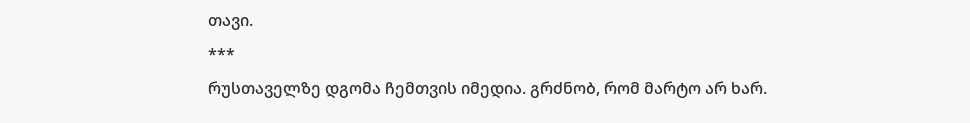თავი.
***
რუსთაველზე დგომა ჩემთვის იმედია. გრძნობ, რომ მარტო არ ხარ.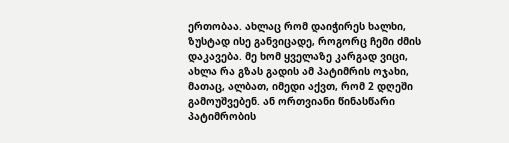ერთობაა. ახლაც რომ დაიჭირეს ხალხი, ზუსტად ისე განვიცადე, როგორც ჩემი ძმის დაკავება. მე ხომ ყველაზე კარგად ვიცი, ახლა რა გზას გადის ამ პატიმრის ოჯახი, მათაც, ალბათ, იმედი აქვთ, რომ 2 დღეში გამოუშვებენ. ან ორთვიანი წინასწარი პატიმრობის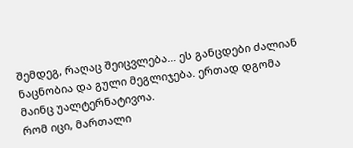შემდეგ, რაღაც შეიცვლება… ეს განცდები ძალიან ნაცნობია და გული მეგლიჯება. ერთად დგომა მაინც უალტერნატივოა.
რომ იცი, მართალი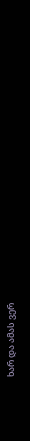ხარ და ამას ვერ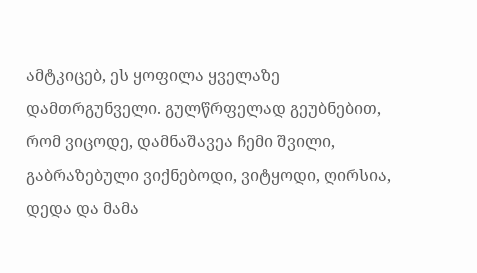ამტკიცებ, ეს ყოფილა ყველაზე დამთრგუნველი. გულწრფელად გეუბნებით, რომ ვიცოდე, დამნაშავეა ჩემი შვილი, გაბრაზებული ვიქნებოდი, ვიტყოდი, ღირსია, დედა და მამა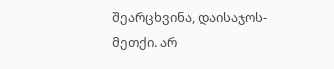შეარცხვინა, დაისაჯოს-მეთქი. არ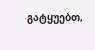გატყუებთ,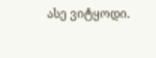ასე ვიტყოდი.